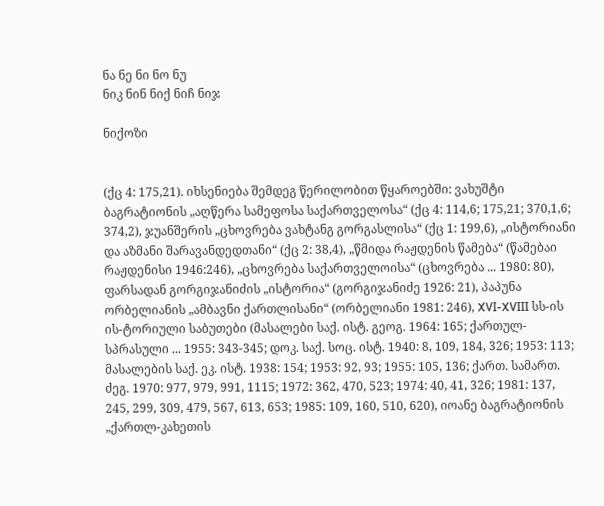ნა ნე ნი ნო ნუ
ნიკ ნინ ნიქ ნიჩ ნიჯ

ნიქოზი


(ქც 4: 175,21). იხსენიება შემდეგ წერილობით წყაროებში: ვახუშტი ბაგრატიონის „აღწერა სამეფოსა საქართველოსა“ (ქც 4: 114,6; 175,21; 370,1,6; 374,2), ჯუანშერის „ცხოვრება ვახტანგ გორგასლისა“ (ქც 1: 199,6), „ისტორიანი და აზმანი შარავანდედთანი“ (ქც 2: 38,4), „წმიდა რაჟდენის წამება“ (წამებაი რაჟდენისი 1946:246), „ცხოვრება საქართველოისა“ (ცხოვრება ... 1980: 80), ფარსადან გორგიჯანიძის „ისტორია“ (გორგიჯანიძე 1926: 21), პაპუნა ორბელიანის „ამბავნი ქართლისანი“ (ორბელიანი 1981: 246), XVI-XVIII სს-ის ის-ტორიული საბუთები (მასალები საქ. ისტ. გეოგ. 1964: 165; ქართულ-სპრასული ... 1955: 343-345; დოკ. საქ. სოც. ისტ. 1940: 8, 109, 184, 326; 1953: 113; მასალების საქ. ეკ. ისტ. 1938: 154; 1953: 92, 93; 1955: 105, 136; ქართ. სამართ. ძეგ. 1970: 977, 979, 991, 1115; 1972: 362, 470, 523; 1974: 40, 41, 326; 1981: 137, 245, 299, 309, 479, 567, 613, 653; 1985: 109, 160, 510, 620), იოანე ბაგრატიონის „ქართლ-კახეთის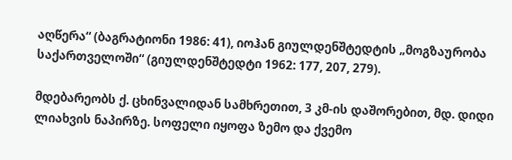აღწერა“ (ბაგრატიონი 1986: 41), იოჰან გიულდენშტედტის „მოგზაურობა საქართველოში“ (გიულდენშტედტი 1962: 177, 207, 279).

მდებარეობს ქ. ცხინვალიდან სამხრეთით, 3 კმ-ის დაშორებით, მდ. დიდი ლიახვის ნაპირზე. სოფელი იყოფა ზემო და ქვემო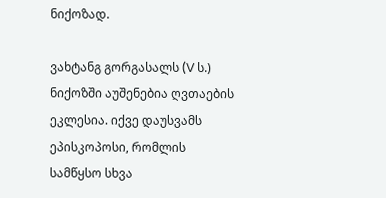ნიქოზად.

ვახტანგ გორგასალს (V ს.) ნიქოზში აუშენებია ღვთაების ეკლესია. იქვე დაუსვამს ეპისკოპოსი, რომლის სამწყსო სხვა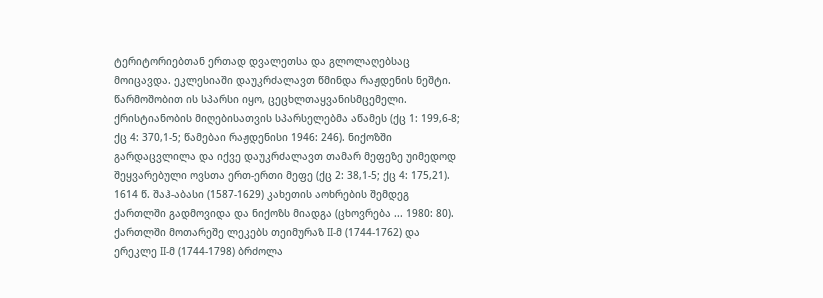ტერიტორიებთან ერთად დვალეთსა და გლოლაღებსაც მოიცავდა. ეკლესიაში დაუკრძალავთ წმინდა რაჟდენის ნეშტი. წარმოშობით ის სპარსი იყო, ცეცხლთაყვანისმცემელი. ქრისტიანობის მიღებისათვის სპარსელებმა აწამეს (ქც 1: 199,6-8; ქც 4: 370,1-5; წამებაი რაჟდენისი 1946: 246). ნიქოზში გარდაცვლილა და იქვე დაუკრძალავთ თამარ მეფეზე უიმედოდ შეყვარებული ოვსთა ერთ-ერთი მეფე (ქც 2: 38,1-5; ქც 4: 175,21). 1614 წ. შაჰ-აბასი (1587-1629) კახეთის აოხრების შემდეგ ქართლში გადმოვიდა და ნიქოზს მიადგა (ცხოვრება ... 1980: 80). ქართლში მოთარეშე ლეკებს თეიმურაზ II-მ (1744-1762) და ერეკლე II-მ (1744-1798) ბრძოლა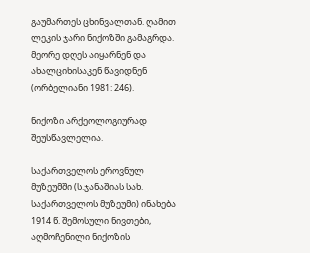გაუმართეს ცხინვალთან. ღამით ლეკის ჯარი ნიქოზში გამაგრდა. მეორე დღეს აიყარნენ და ახალციხისაკენ წავიდნენ (ორბელიანი 1981: 246).

ნიქოზი არქეოლოგიურად შეუსწავლელია.

საქართველოს ეროვნულ მუზეუმში (ს.ჯანაშიას სახ. საქართველოს მუზეუმი) ინახება 1914 წ. შემოსული ნივთები, აღმოჩენილი ნიქოზის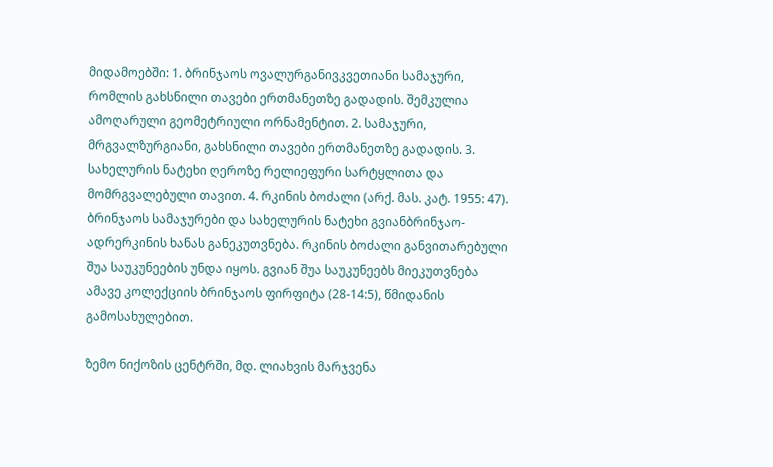მიდამოებში: 1. ბრინჯაოს ოვალურგანივკვეთიანი სამაჯური, რომლის გახსნილი თავები ერთმანეთზე გადადის. შემკულია ამოღარული გეომეტრიული ორნამენტით. 2. სამაჯური, მრგვალზურგიანი, გახსნილი თავები ერთმანეთზე გადადის. 3. სახელურის ნატეხი ღეროზე რელიეფური სარტყლითა და მომრგვალებული თავით. 4. რკინის ბოძალი (არქ. მას. კატ. 1955: 47). ბრინჯაოს სამაჯურები და სახელურის ნატეხი გვიანბრინჯაო-ადრერკინის ხანას განეკუთვნება. რკინის ბოძალი განვითარებული შუა საუკუნეების უნდა იყოს. გვიან შუა საუკუნეებს მიეკუთვნება ამავე კოლექციის ბრინჯაოს ფირფიტა (28-14:5), წმიდანის გამოსახულებით.

ზემო ნიქოზის ცენტრში, მდ. ლიახვის მარჯვენა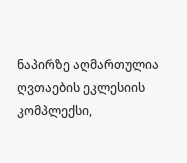ნაპირზე აღმართულია ღვთაების ეკლესიის კომპლექსი,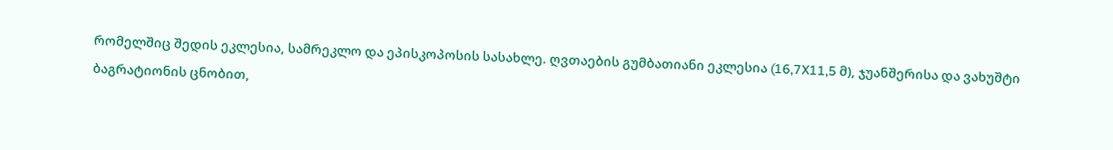რომელშიც შედის ეკლესია, სამრეკლო და ეპისკოპოსის სასახლე. ღვთაების გუმბათიანი ეკლესია (16,7X11,5 მ), ჯუანშერისა და ვახუშტი ბაგრატიონის ცნობით,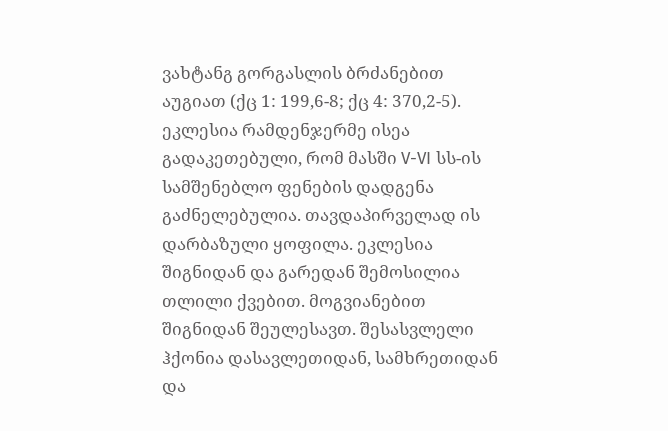ვახტანგ გორგასლის ბრძანებით აუგიათ (ქც 1: 199,6-8; ქც 4: 370,2-5). ეკლესია რამდენჯერმე ისეა გადაკეთებული, რომ მასში V-VI სს-ის სამშენებლო ფენების დადგენა გაძნელებულია. თავდაპირველად ის დარბაზული ყოფილა. ეკლესია შიგნიდან და გარედან შემოსილია თლილი ქვებით. მოგვიანებით შიგნიდან შეულესავთ. შესასვლელი ჰქონია დასავლეთიდან, სამხრეთიდან და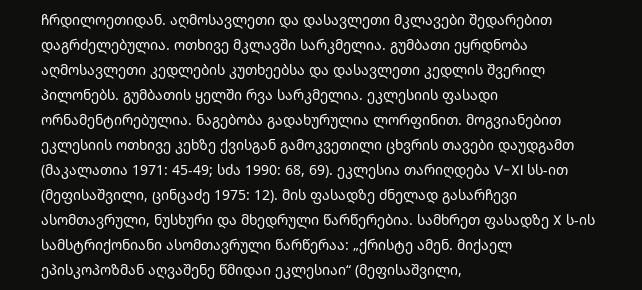ჩრდილოეთიდან. აღმოსავლეთი და დასავლეთი მკლავები შედარებით დაგრძელებულია. ოთხივე მკლავში სარკმელია. გუმბათი ეყრდნობა აღმოსავლეთი კედლების კუთხეებსა და დასავლეთი კედლის შვერილ პილონებს. გუმბათის ყელში რვა სარკმელია. ეკლესიის ფასადი ორნამენტირებულია. ნაგებობა გადახურულია ლორფინით. მოგვიანებით ეკლესიის ოთხივე კეხზე ქვისგან გამოკვეთილი ცხვრის თავები დაუდგამთ (მაკალათია 1971: 45-49; სძა 1990: 68, 69). ეკლესია თარიღდება V-XI სს-ით (მეფისაშვილი, ცინცაძე 1975: 12). მის ფასადზე ძნელად გასარჩევი ასომთავრული, ნუსხური და მხედრული წარწერებია. სამხრეთ ფასადზე X ს-ის სამსტრიქონიანი ასომთავრული წარწერაა: „ქრისტე ამენ. მიქაელ ეპისკოპოზმან აღვაშენე წმიდაი ეკლესიაი“ (მეფისაშვილი,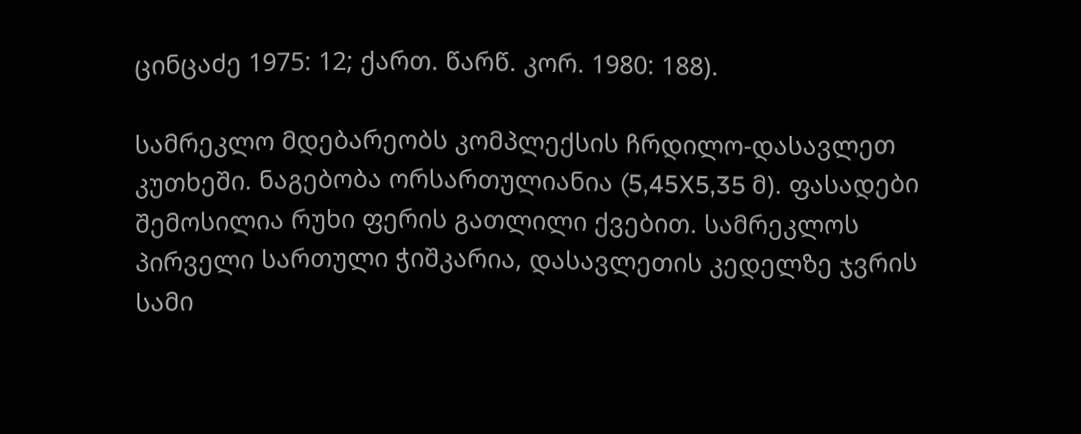ცინცაძე 1975: 12; ქართ. წარწ. კორ. 1980: 188).

სამრეკლო მდებარეობს კომპლექსის ჩრდილო-დასავლეთ კუთხეში. ნაგებობა ორსართულიანია (5,45X5,35 მ). ფასადები შემოსილია რუხი ფერის გათლილი ქვებით. სამრეკლოს პირველი სართული ჭიშკარია, დასავლეთის კედელზე ჯვრის სამი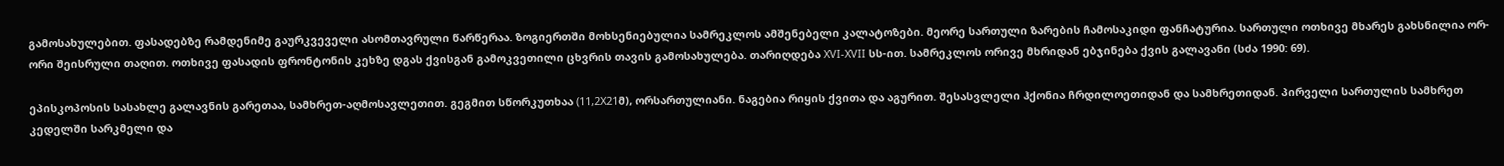გამოსახულებით. ფასადებზე რამდენიმე გაურკვეველი ასომთავრული წარწერაა. ზოგიერთში მოხსენიებულია სამრეკლოს ამშენებელი კალატოზები. მეორე სართული ზარების ჩამოსაკიდი ფანჩატურია. სართული ოთხივე მხარეს გახსნილია ორ-ორი შეისრული თაღით. ოთხივე ფასადის ფრონტონის კეხზე დგას ქვისგან გამოკვეთილი ცხვრის თავის გამოსახულება. თარიღდება XVI-XVII სს-ით. სამრეკლოს ორივე მხრიდან ებჯინება ქვის გალავანი (სძა 1990: 69).

ეპისკოპოსის სასახლე გალავნის გარეთაა, სამხრეთ-აღმოსავლეთით. გეგმით სწორკუთხაა (11,2X21მ), ორსართულიანი. ნაგებია რიყის ქვითა და აგურით. შესასვლელი ჰქონია ჩრდილოეთიდან და სამხრეთიდან. პირველი სართულის სამხრეთ კედელში სარკმელი და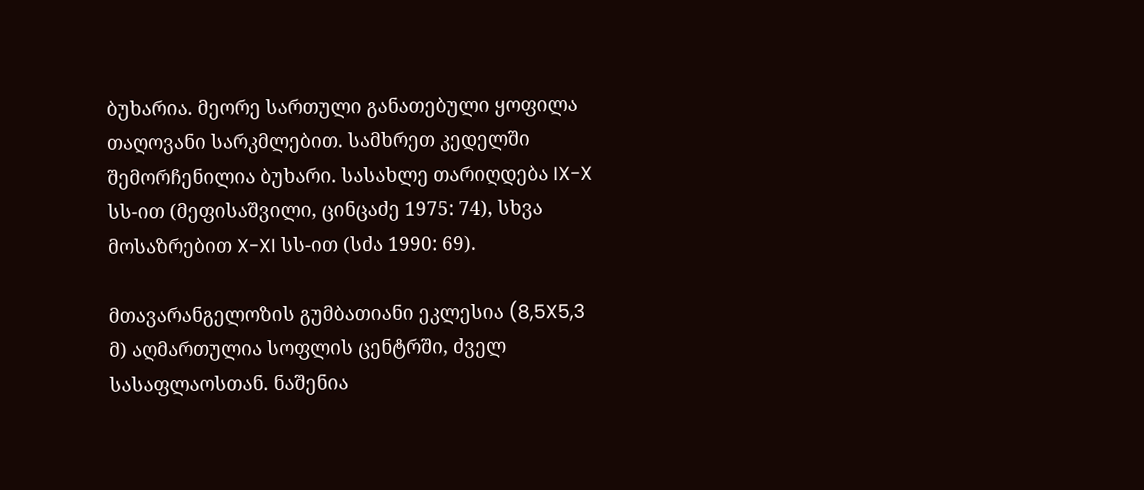ბუხარია. მეორე სართული განათებული ყოფილა თაღოვანი სარკმლებით. სამხრეთ კედელში შემორჩენილია ბუხარი. სასახლე თარიღდება IX-X სს-ით (მეფისაშვილი, ცინცაძე 1975: 74), სხვა მოსაზრებით X-XI სს-ით (სძა 1990: 69).

მთავარანგელოზის გუმბათიანი ეკლესია (8,5X5,3 მ) აღმართულია სოფლის ცენტრში, ძველ სასაფლაოსთან. ნაშენია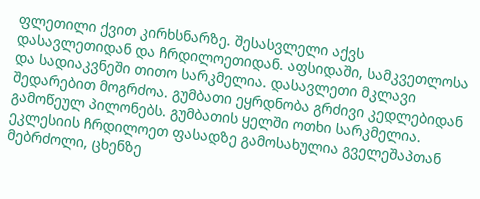ფლეთილი ქვით კირხსნარზე. შესასვლელი აქვს დასავლეთიდან და ჩრდილოეთიდან. აფსიდაში, სამკვეთლოსა და სადიაკვნეში თითო სარკმელია. დასავლეთი მკლავი შედარებით მოგრძოა. გუმბათი ეყრდნობა გრძივი კედლებიდან გამოწეულ პილონებს. გუმბათის ყელში ოთხი სარკმელია. ეკლესიის ჩრდილოეთ ფასადზე გამოსახულია გველეშაპთან მებრძოლი, ცხენზე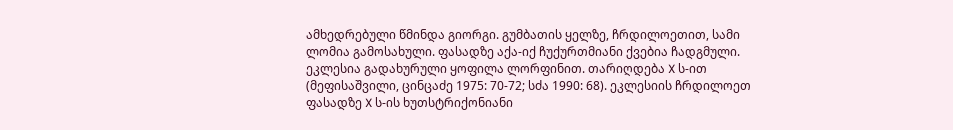ამხედრებული წმინდა გიორგი. გუმბათის ყელზე, ჩრდილოეთით, სამი ლომია გამოსახული. ფასადზე აქა-იქ ჩუქურთმიანი ქვებია ჩადგმული. ეკლესია გადახურული ყოფილა ლორფინით. თარიღდება X ს-ით (მეფისაშვილი, ცინცაძე 1975: 70-72; სძა 1990: 68). ეკლესიის ჩრდილოეთ ფასადზე X ს-ის ხუთსტრიქონიანი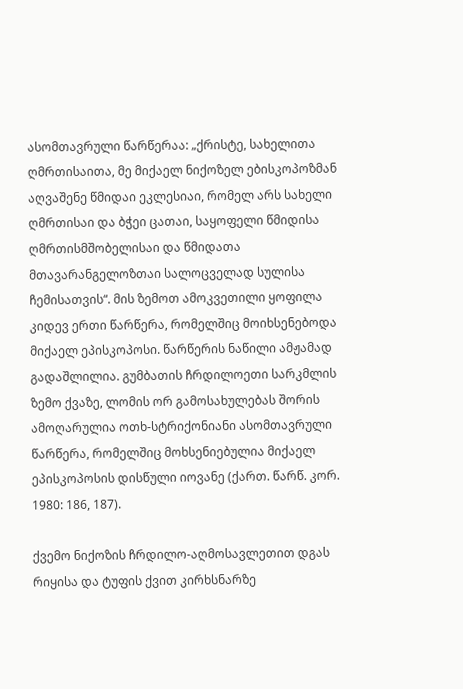ასომთავრული წარწერაა: „ქრისტე, სახელითა ღმრთისაითა, მე მიქაელ ნიქოზელ ებისკოპოზმან აღვაშენე წმიდაი ეკლესიაი, რომელ არს სახელი ღმრთისაი და ბჭეი ცათაი, საყოფელი წმიდისა ღმრთისმშობელისაი და წმიდათა მთავარანგელოზთაი სალოცველად სულისა ჩემისათვის“. მის ზემოთ ამოკვეთილი ყოფილა კიდევ ერთი წარწერა, რომელშიც მოიხსენებოდა მიქაელ ეპისკოპოსი. წარწერის ნაწილი ამჟამად გადაშლილია. გუმბათის ჩრდილოეთი სარკმლის ზემო ქვაზე, ლომის ორ გამოსახულებას შორის ამოღარულია ოთხ-სტრიქონიანი ასომთავრული წარწერა, რომელშიც მოხსენიებულია მიქაელ ეპისკოპოსის დისწული იოვანე (ქართ. წარწ. კორ. 1980: 186, 187).

ქვემო ნიქოზის ჩრდილო-აღმოსავლეთით დგას რიყისა და ტუფის ქვით კირხსნარზე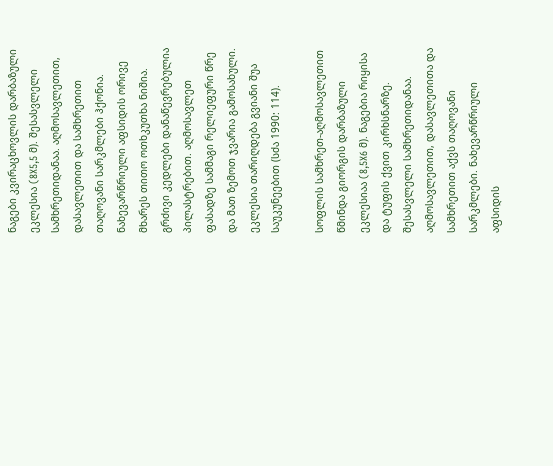ნაგები კვირაცხოვლის დარბაზული ეკლესია (8X5,5 მ). შესასვლელი სამხრეთიდანაა. აღმოსავლეთით, დასავლეთით და სამხრეთით თაღოვანი სარკმლები ჰქონია. ნახევარწრიული აფსიდის ორივე მხარეს თითო ოთხკუთხა ნიშია. გრძივი კედლები დანაწევრებულია პილასტრებით. აღმოსავლეთ ფასადზე სამმაგი რელიეფური წრე და მათ ზემოთ ჯვარია გამოსახული. ეკლესია თარიღდება გვიანი შუა საუკუნეებით (სძა 1990: 114).

სოფლის სამხრეთ-აღმოსავლეთით წმინდა გიორგის დარბაზული ეკლესიაა (8,5X6 მ). ნაგებია რიყისა და ტუფის ქვით კირხსნარზე. შესასვლელი სამხრეთიდანაა. აღმოსავლეთით, დასავლეთითა და სამხრეთით აქვს თაღოვანი სარკმლები. ნახევარწრიული აფსიდის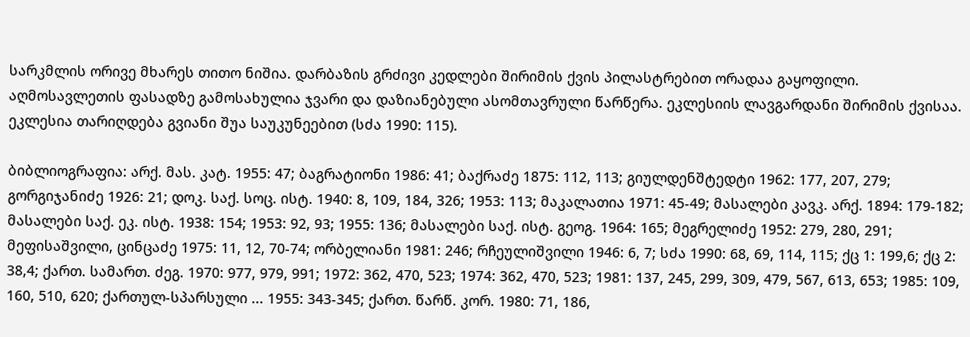სარკმლის ორივე მხარეს თითო ნიშია. დარბაზის გრძივი კედლები შირიმის ქვის პილასტრებით ორადაა გაყოფილი. აღმოსავლეთის ფასადზე გამოსახულია ჯვარი და დაზიანებული ასომთავრული წარწერა. ეკლესიის ლავგარდანი შირიმის ქვისაა. ეკლესია თარიღდება გვიანი შუა საუკუნეებით (სძა 1990: 115).

ბიბლიოგრაფია: არქ. მას. კატ. 1955: 47; ბაგრატიონი 1986: 41; ბაქრაძე 1875: 112, 113; გიულდენშტედტი 1962: 177, 207, 279; გორგიჯანიძე 1926: 21; დოკ. საქ. სოც. ისტ. 1940: 8, 109, 184, 326; 1953: 113; მაკალათია 1971: 45-49; მასალები კავკ. არქ. 1894: 179-182; მასალები საქ. ეკ. ისტ. 1938: 154; 1953: 92, 93; 1955: 136; მასალები საქ. ისტ. გეოგ. 1964: 165; მეგრელიძე 1952: 279, 280, 291; მეფისაშვილი, ცინცაძე 1975: 11, 12, 70-74; ორბელიანი 1981: 246; რჩეულიშვილი 1946: 6, 7; სძა 1990: 68, 69, 114, 115; ქც 1: 199,6; ქც 2: 38,4; ქართ. სამართ. ძეგ. 1970: 977, 979, 991; 1972: 362, 470, 523; 1974: 362, 470, 523; 1981: 137, 245, 299, 309, 479, 567, 613, 653; 1985: 109, 160, 510, 620; ქართულ-სპარსული ... 1955: 343-345; ქართ. წარწ. კორ. 1980: 71, 186,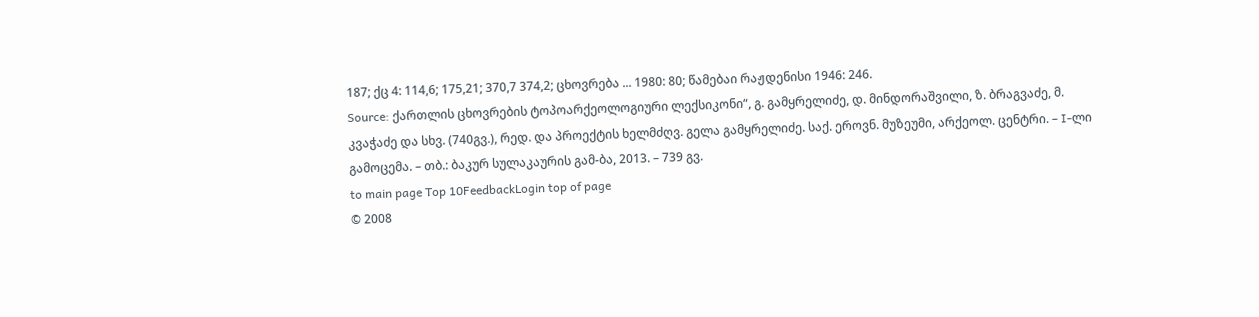187; ქც 4: 114,6; 175,21; 370,7 374,2; ცხოვრება ... 1980: 80; წამებაი რაჟდენისი 1946: 246.
Source: ქართლის ცხოვრების ტოპოარქეოლოგიური ლექსიკონი“, გ. გამყრელიძე, დ. მინდორაშვილი, ზ. ბრაგვაძე, მ. კვაჭაძე და სხვ. (740გვ.), რედ. და პროექტის ხელმძღვ. გელა გამყრელიძე. საქ. ეროვნ. მუზეუმი, არქეოლ. ცენტრი. – I-ლი გამოცემა. – თბ.: ბაკურ სულაკაურის გამ-ბა, 2013. – 739 გვ.
to main page Top 10FeedbackLogin top of page
© 2008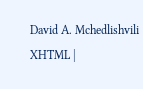David A. Mchedlishvili XHTML |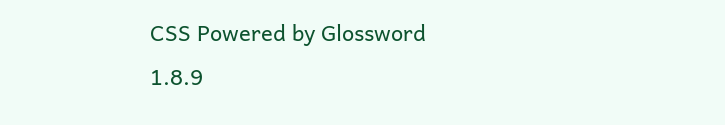CSS Powered by Glossword 1.8.9